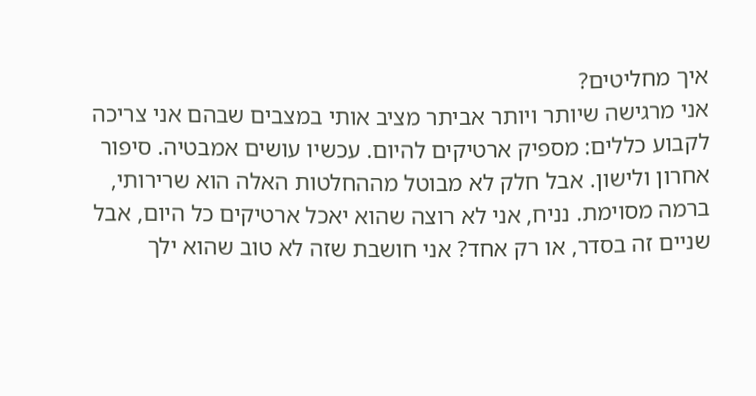איך מחליטים?
אני מרגישה שיותר ויותר אביתר מציב אותי במצבים שבהם אני צריכה לקבוע כללים: מספיק ארטיקים להיום. עכשיו עושים אמבטיה. סיפור אחרון ולישון. אבל חלק לא מבוטל מההחלטות האלה הוא שרירותי, ברמה מסוימת. נניח, אני לא רוצה שהוא יאכל ארטיקים כל היום, אבל שניים זה בסדר, או רק אחד? אני חושבת שזה לא טוב שהוא ילך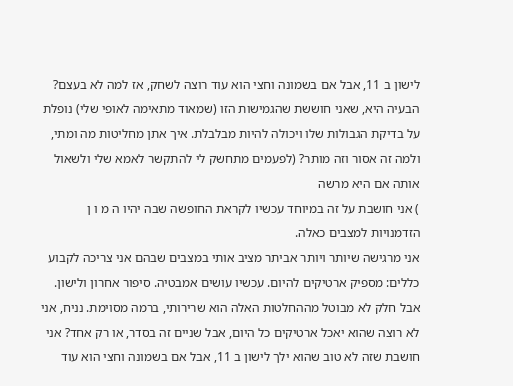לישון ב 11, אבל אם בשמונה וחצי הוא עוד רוצה לשחק, אז למה לא בעצם? הבעיה היא, שאני חוששת שהגמישות הזו (שמאוד מתאימה לאופי שלי) נופלת על בדיקת הגבולות שלו ויכולה להיות מבלבלת. איך אתן מחליטות מה ומתי, ולמה זה אסור וזה מותר? (לפעמים מתחשק לי להתקשר לאמא שלי ולשאול אותה אם היא מרשה
) אני חושבת על זה במיוחד עכשיו לקראת החופשה שבה יהיו ה מ ו ן הזדמנויות למצבים כאלה.
אני מרגישה שיותר ויותר אביתר מציב אותי במצבים שבהם אני צריכה לקבוע כללים: מספיק ארטיקים להיום. עכשיו עושים אמבטיה. סיפור אחרון ולישון. אבל חלק לא מבוטל מההחלטות האלה הוא שרירותי, ברמה מסוימת. נניח, אני לא רוצה שהוא יאכל ארטיקים כל היום, אבל שניים זה בסדר, או רק אחד? אני חושבת שזה לא טוב שהוא ילך לישון ב 11, אבל אם בשמונה וחצי הוא עוד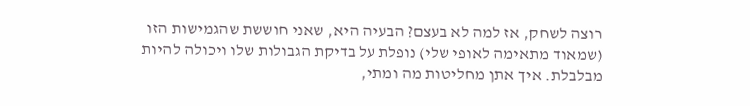רוצה לשחק, אז למה לא בעצם? הבעיה היא, שאני חוששת שהגמישות הזו (שמאוד מתאימה לאופי שלי) נופלת על בדיקת הגבולות שלו ויכולה להיות מבלבלת. איך אתן מחליטות מה ומתי,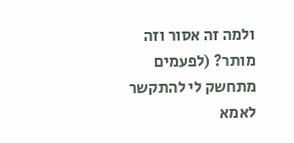ולמה זה אסור וזה מותר? (לפעמים מתחשק לי להתקשר לאמא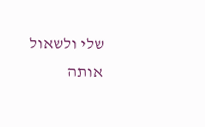שלי ולשאול אותה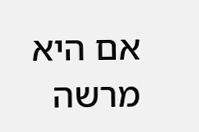אם היא מרשה